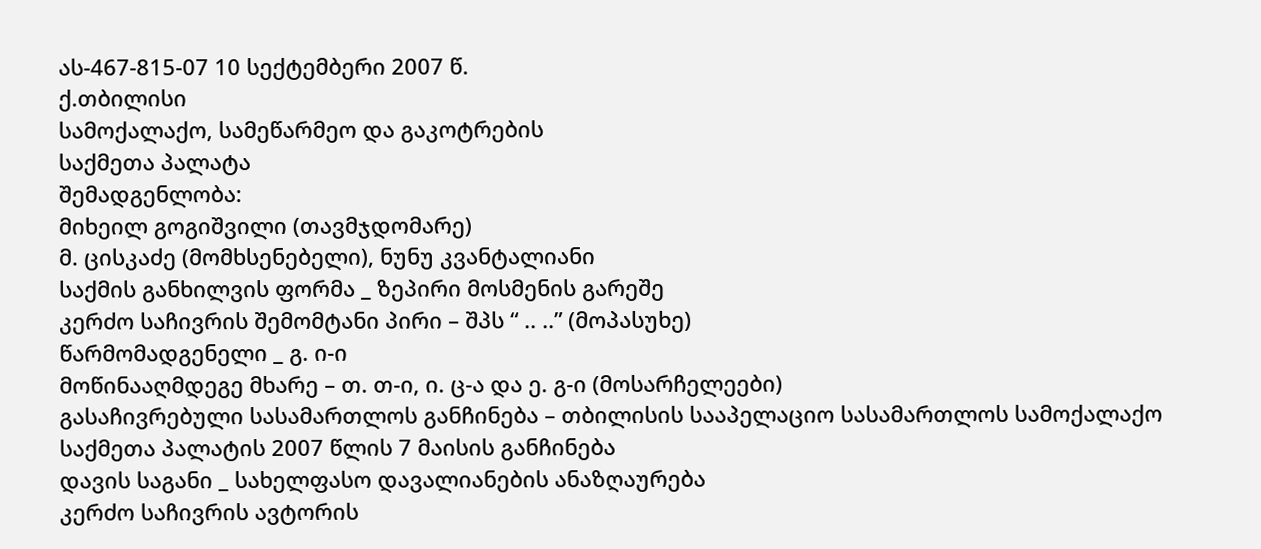ას-467-815-07 10 სექტემბერი 2007 წ.
ქ.თბილისი
სამოქალაქო, სამეწარმეო და გაკოტრების
საქმეთა პალატა
შემადგენლობა:
მიხეილ გოგიშვილი (თავმჯდომარე)
მ. ცისკაძე (მომხსენებელი), ნუნუ კვანტალიანი
საქმის განხილვის ფორმა _ ზეპირი მოსმენის გარეშე
კერძო საჩივრის შემომტანი პირი – შპს “ .. ..” (მოპასუხე)
წარმომადგენელი _ გ. ი-ი
მოწინააღმდეგე მხარე – თ. თ-ი, ი. ც-ა და ე. გ-ი (მოსარჩელეები)
გასაჩივრებული სასამართლოს განჩინება – თბილისის სააპელაციო სასამართლოს სამოქალაქო საქმეთა პალატის 2007 წლის 7 მაისის განჩინება
დავის საგანი _ სახელფასო დავალიანების ანაზღაურება
კერძო საჩივრის ავტორის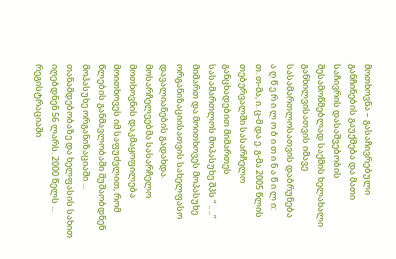მოთხოვნა – გასაჩივრებული განჩინების გაუქმება და მათი საჩივრის დასაშვებობის შესამოწმებლად საქმის ხელახალი განხილვისათვის იმავე სასამართლოსათვის დაბრუნება
ა ღ წ ე რ ი ლ ო ბ ი თ ი ნ ა წ ი ლ ი:
თ. თ-მა, ი. ც-მ და ე. გ-მა 2005 წლის თებერვალში სასარჩელო განცხადებით მიმართეს სასამართლოს მოპასუხე შპს “ .. ..” მიმართ და მოითხოვეს მოპასუხე ორგანიზაციისათვის სახელფასო დავალიანების გადახდა. მოსარჩელეებმა სასარჩელო მოთხოვნის დაკმაყოფილება მოითხოვეს იმ საფუძვლით, რომ წლების განმავლობაში მუშაობდნენ მოპასუხე ორგანიზაციაში ... თანამდებობაზე და ხელფასის სახით იღებდნენ 56 ლარს. 2000 წელს ... რეგისტრაციაში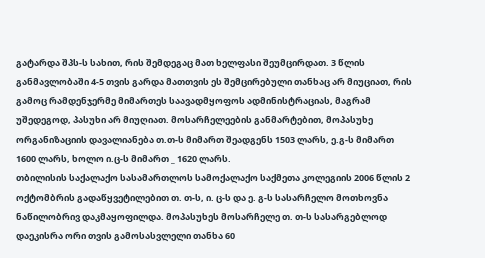გატარდა შპს-ს სახით, რის შემდეგაც მათ ხელფასი შეუმცირდათ. 3 წლის განმავლობაში 4-5 თვის გარდა მათთვის ეს შემცირებული თანხაც არ მიუციათ, რის გამოც რამდენჯერმე მიმართეს საავადმყოფოს ადმინისტრაციას, მაგრამ უშედეგოდ, პასუხი არ მიუღიათ. მოსარჩელეების განმარტებით, მოპასუხე ორგანიზაციის დავალიანება თ.თ-ს მიმართ შეადგენს 1503 ლარს, ე.გ-ს მიმართ 1600 ლარს, ხოლო ი.ც-ს მიმართ _ 1620 ლარს.
თბილისის საქალაქო სასამართლოს სამოქალაქო საქმეთა კოლეგიის 2006 წლის 2 ოქტომბრის გადაწყვეტილებით თ. თ-ს, ი. ც-ს და ე. გ-ს სასარჩელო მოთხოვნა ნაწილობრივ დაკმაყოფილდა. მოპასუხეს მოსარჩელე თ. თ-ს სასარგებლოდ დაეკისრა ორი თვის გამოსასვლელი თანხა 60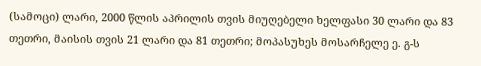(სამოცი) ლარი, 2000 წლის აპრილის თვის მიუღებელი ხელფასი 30 ლარი და 83 თეთრი, მაისის თვის 21 ლარი და 81 თეთრი; მოპასუხეს მოსარჩელე ე. გ-ს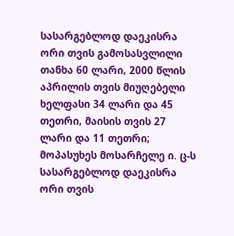სასარგებლოდ დაეკისრა ორი თვის გამოსასვლილი თანხა 60 ლარი, 2000 წლის აპრილის თვის მიუღებელი ხელფასი 34 ლარი და 45 თეთრი, მაისის თვის 27 ლარი და 11 თეთრი; მოპასუხეს მოსარჩელე ი. ც-ს სასარგებლოდ დაეკისრა ორი თვის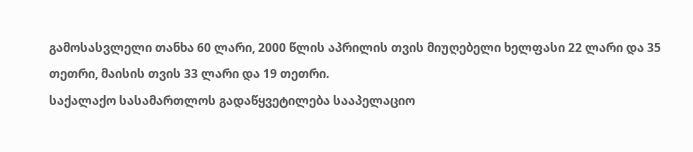გამოსასვლელი თანხა 60 ლარი, 2000 წლის აპრილის თვის მიუღებელი ხელფასი 22 ლარი და 35 თეთრი, მაისის თვის 33 ლარი და 19 თეთრი.
საქალაქო სასამართლოს გადაწყვეტილება სააპელაციო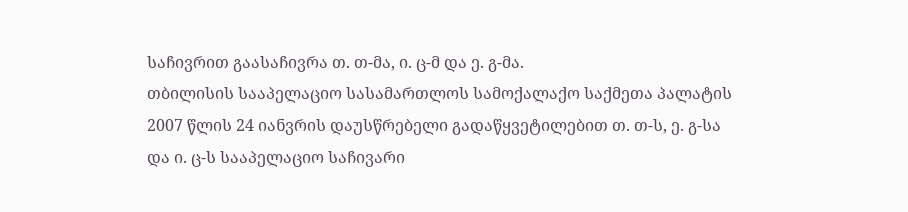საჩივრით გაასაჩივრა თ. თ-მა, ი. ც-მ და ე. გ-მა.
თბილისის სააპელაციო სასამართლოს სამოქალაქო საქმეთა პალატის 2007 წლის 24 იანვრის დაუსწრებელი გადაწყვეტილებით თ. თ-ს, ე. გ-სა და ი. ც-ს სააპელაციო საჩივარი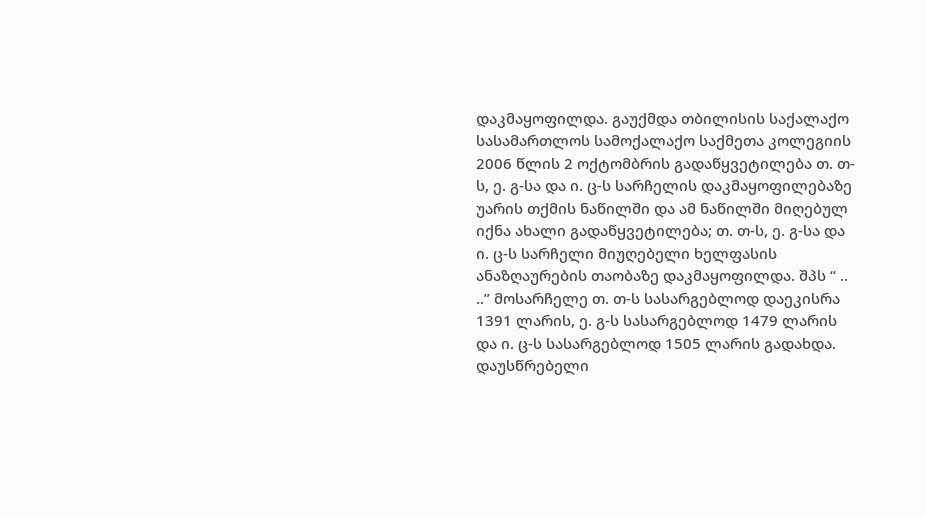დაკმაყოფილდა. გაუქმდა თბილისის საქალაქო სასამართლოს სამოქალაქო საქმეთა კოლეგიის 2006 წლის 2 ოქტომბრის გადაწყვეტილება თ. თ-ს, ე. გ-სა და ი. ც-ს სარჩელის დაკმაყოფილებაზე უარის თქმის ნაწილში და ამ ნაწილში მიღებულ იქნა ახალი გადაწყვეტილება; თ. თ-ს, ე. გ-სა და ი. ც-ს სარჩელი მიუღებელი ხელფასის ანაზღაურების თაობაზე დაკმაყოფილდა. შპს “ .. ..” მოსარჩელე თ. თ-ს სასარგებლოდ დაეკისრა 1391 ლარის, ე. გ-ს სასარგებლოდ 1479 ლარის და ი. ც-ს სასარგებლოდ 1505 ლარის გადახდა.
დაუსწრებელი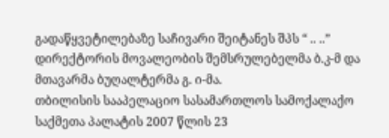გადაწყვეტილებაზე საჩივარი შეიტანეს შპს “ .. ..” დირექტორის მოვალეობის შემსრულებელმა ბ.კ-მ და მთავარმა ბუღალტერმა გ. ი-მა.
თბილისის სააპელაციო სასამართლოს სამოქალაქო საქმეთა პალატის 2007 წლის 23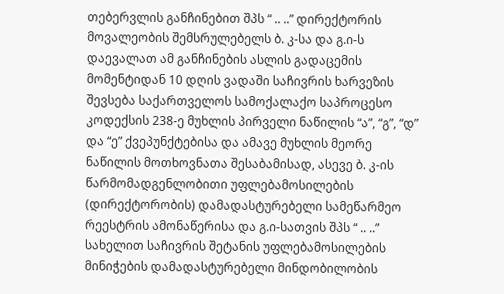თებერვლის განჩინებით შპს “ .. ..” დირექტორის მოვალეობის შემსრულებელს ბ. კ-სა და გ.ი-ს დაევალათ ამ განჩინების ასლის გადაცემის მომენტიდან 10 დღის ვადაში საჩივრის ხარვეზის შევსება საქართველოს სამოქალაქო საპროცესო კოდექსის 238-ე მუხლის პირველი ნაწილის “ა”, “გ”, “დ” და “ე” ქვეპუნქტებისა და ამავე მუხლის მეორე ნაწილის მოთხოვნათა შესაბამისად, ასევე ბ. კ-ის წარმომადგენლობითი უფლებამოსილების (დირექტორობის) დამადასტურებელი სამეწარმეო რეესტრის ამონაწერისა და გ.ი-სათვის შპს “ .. ..” სახელით საჩივრის შეტანის უფლებამოსილების მინიჭების დამადასტურებელი მინდობილობის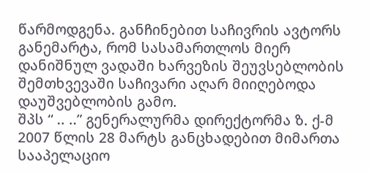წარმოდგენა. განჩინებით საჩივრის ავტორს განემარტა, რომ სასამართლოს მიერ დანიშნულ ვადაში ხარვეზის შეუვსებლობის შემთხვევაში საჩივარი აღარ მიიღებოდა დაუშვებლობის გამო.
შპს “ .. ..” გენერალურმა დირექტორმა ზ. ქ-მ 2007 წლის 28 მარტს განცხადებით მიმართა სააპელაციო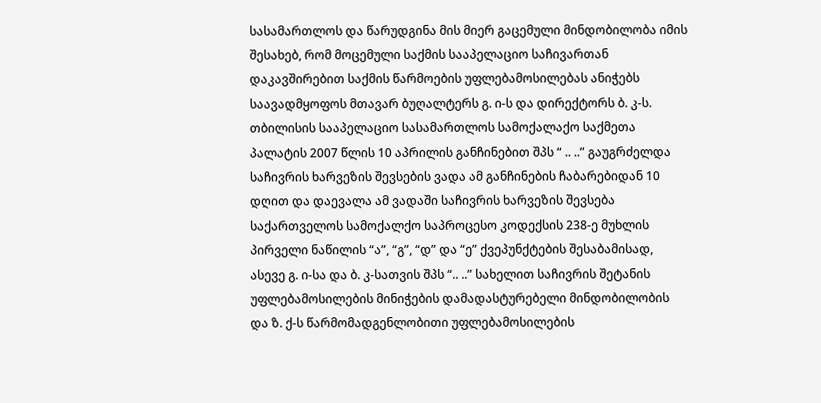სასამართლოს და წარუდგინა მის მიერ გაცემული მინდობილობა იმის შესახებ, რომ მოცემული საქმის სააპელაციო საჩივართან დაკავშირებით საქმის წარმოების უფლებამოსილებას ანიჭებს საავადმყოფოს მთავარ ბუღალტერს გ. ი-ს და დირექტორს ბ. კ-ს.
თბილისის სააპელაციო სასამართლოს სამოქალაქო საქმეთა პალატის 2007 წლის 10 აპრილის განჩინებით შპს “ .. ..” გაუგრძელდა საჩივრის ხარვეზის შევსების ვადა ამ განჩინების ჩაბარებიდან 10 დღით და დაევალა ამ ვადაში საჩივრის ხარვეზის შევსება საქართველოს სამოქალქო საპროცესო კოდექსის 238-ე მუხლის პირველი ნაწილის “ა”, “გ”, “დ” და “ე” ქვეპუნქტების შესაბამისად, ასევე გ. ი-სა და ბ. კ-სათვის შპს “.. ..” სახელით საჩივრის შეტანის უფლებამოსილების მინიჭების დამადასტურებელი მინდობილობის და ზ. ქ-ს წარმომადგენლობითი უფლებამოსილების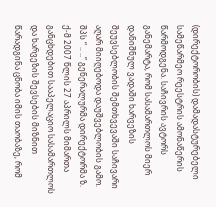(დირექტორობის) დამადასტურებელი სამეწარმეო რეესტრის ამონაწერის წარმოდგენა. საჩივრის ავტორს განემარტა, რომ სასამართლოს მიერ დანიშნულ ვადაში ხარვეზის შეუვსებლობის შემთხვევაში საჩივარი აღარ მიიღებოდა დაუშვებლობის გამო.
შპს “ .. ..” გენერალურმა დირექტორმა ზ. ქ-მ 2007 წლის 27 აპრილს მიმართა განცხდებით სააპელაციო სასამართლოს და ხარვეზის შევსების მიზნით წარადგინა ცნობა იმის თაობაზე, რომ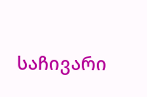საჩივარი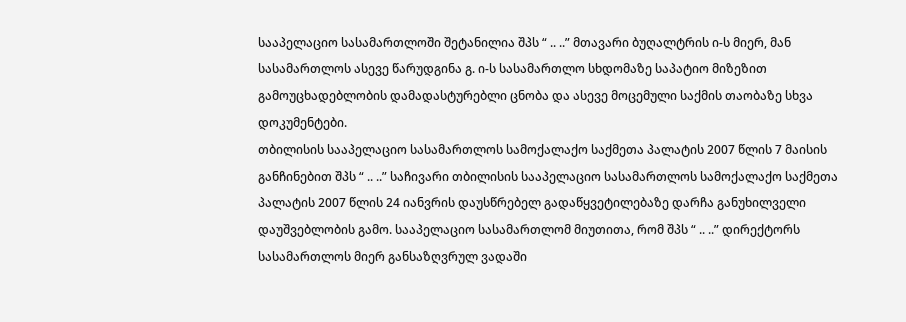სააპელაციო სასამართლოში შეტანილია შპს “ .. ..” მთავარი ბუღალტრის ი-ს მიერ, მან სასამართლოს ასევე წარუდგინა გ. ი-ს სასამართლო სხდომაზე საპატიო მიზეზით გამოუცხადებლობის დამადასტურებლი ცნობა და ასევე მოცემული საქმის თაობაზე სხვა დოკუმენტები.
თბილისის სააპელაციო სასამართლოს სამოქალაქო საქმეთა პალატის 2007 წლის 7 მაისის განჩინებით შპს “ .. ..” საჩივარი თბილისის სააპელაციო სასამართლოს სამოქალაქო საქმეთა პალატის 2007 წლის 24 იანვრის დაუსწრებელ გადაწყვეტილებაზე დარჩა განუხილველი დაუშვებლობის გამო. სააპელაციო სასამართლომ მიუთითა, რომ შპს “ .. ..” დირექტორს სასამართლოს მიერ განსაზღვრულ ვადაში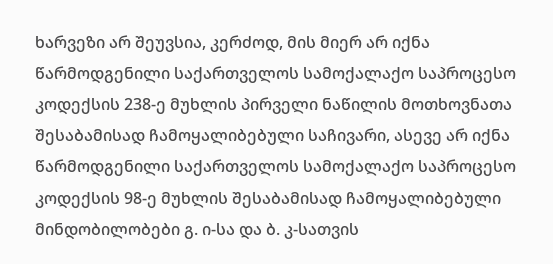ხარვეზი არ შეუვსია, კერძოდ, მის მიერ არ იქნა წარმოდგენილი საქართველოს სამოქალაქო საპროცესო კოდექსის 238-ე მუხლის პირველი ნაწილის მოთხოვნათა შესაბამისად ჩამოყალიბებული საჩივარი, ასევე არ იქნა წარმოდგენილი საქართველოს სამოქალაქო საპროცესო კოდექსის 98-ე მუხლის შესაბამისად ჩამოყალიბებული მინდობილობები გ. ი-სა და ბ. კ-სათვის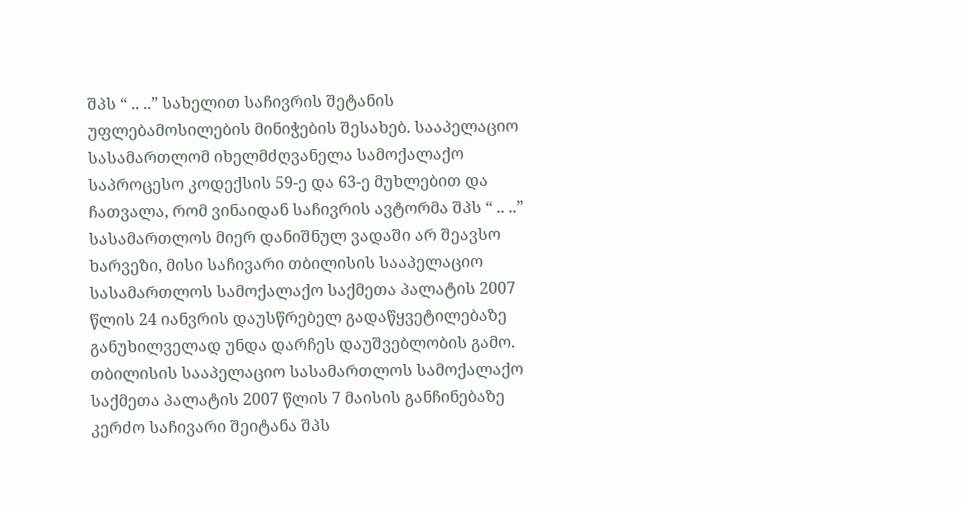შპს “ .. ..” სახელით საჩივრის შეტანის უფლებამოსილების მინიჭების შესახებ. სააპელაციო სასამართლომ იხელმძღვანელა სამოქალაქო საპროცესო კოდექსის 59-ე და 63-ე მუხლებით და ჩათვალა, რომ ვინაიდან საჩივრის ავტორმა შპს “ .. ..” სასამართლოს მიერ დანიშნულ ვადაში არ შეავსო ხარვეზი, მისი საჩივარი თბილისის სააპელაციო სასამართლოს სამოქალაქო საქმეთა პალატის 2007 წლის 24 იანვრის დაუსწრებელ გადაწყვეტილებაზე განუხილველად უნდა დარჩეს დაუშვებლობის გამო.
თბილისის სააპელაციო სასამართლოს სამოქალაქო საქმეთა პალატის 2007 წლის 7 მაისის განჩინებაზე კერძო საჩივარი შეიტანა შპს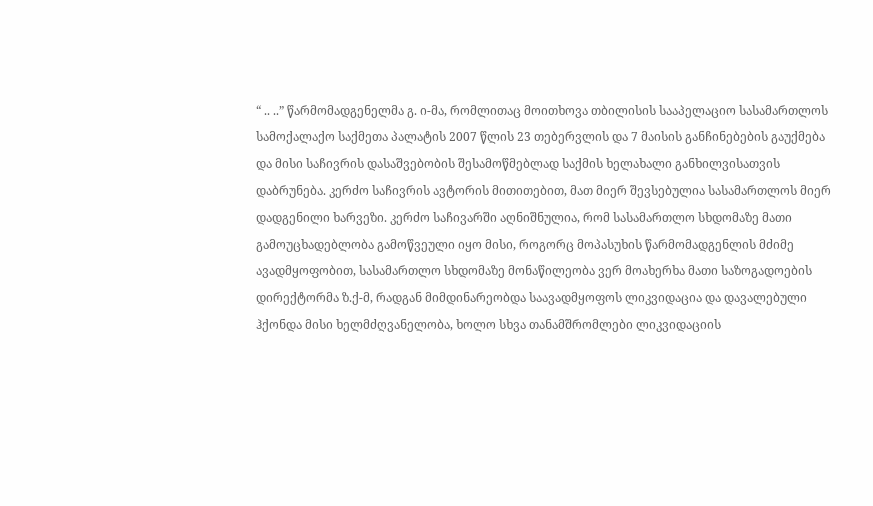“ .. ..” წარმომადგენელმა გ. ი-მა, რომლითაც მოითხოვა თბილისის სააპელაციო სასამართლოს სამოქალაქო საქმეთა პალატის 2007 წლის 23 თებერვლის და 7 მაისის განჩინებების გაუქმება და მისი საჩივრის დასაშვებობის შესამოწმებლად საქმის ხელახალი განხილვისათვის დაბრუნება. კერძო საჩივრის ავტორის მითითებით, მათ მიერ შევსებულია სასამართლოს მიერ დადგენილი ხარვეზი. კერძო საჩივარში აღნიშნულია, რომ სასამართლო სხდომაზე მათი გამოუცხადებლობა გამოწვეული იყო მისი, როგორც მოპასუხის წარმომადგენლის მძიმე ავადმყოფობით, სასამართლო სხდომაზე მონაწილეობა ვერ მოახერხა მათი საზოგადოების დირექტორმა ზ.ქ-მ, რადგან მიმდინარეობდა საავადმყოფოს ლიკვიდაცია და დავალებული ჰქონდა მისი ხელმძღვანელობა, ხოლო სხვა თანამშრომლები ლიკვიდაციის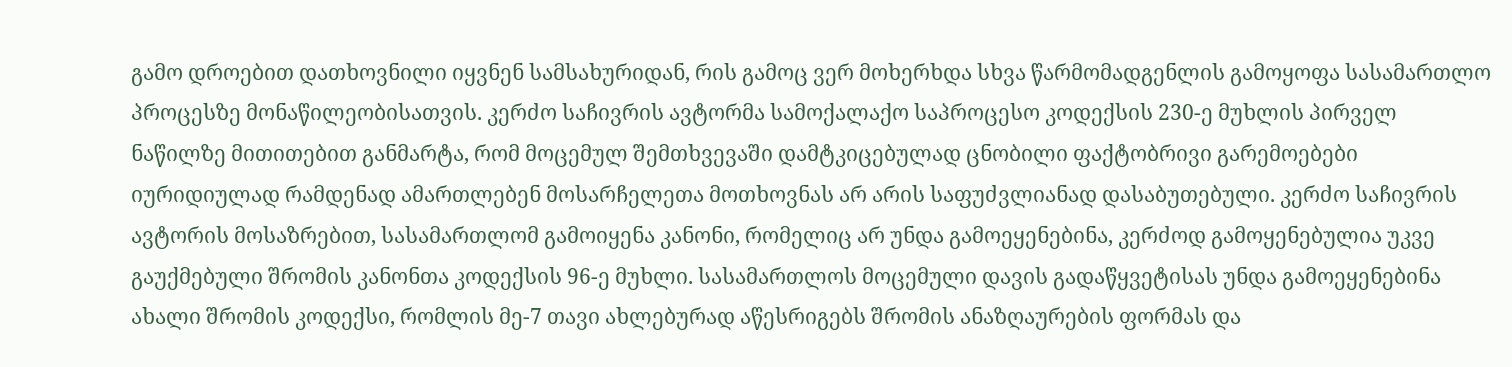გამო დროებით დათხოვნილი იყვნენ სამსახურიდან, რის გამოც ვერ მოხერხდა სხვა წარმომადგენლის გამოყოფა სასამართლო პროცესზე მონაწილეობისათვის. კერძო საჩივრის ავტორმა სამოქალაქო საპროცესო კოდექსის 230-ე მუხლის პირველ ნაწილზე მითითებით განმარტა, რომ მოცემულ შემთხვევაში დამტკიცებულად ცნობილი ფაქტობრივი გარემოებები იურიდიულად რამდენად ამართლებენ მოსარჩელეთა მოთხოვნას არ არის საფუძვლიანად დასაბუთებული. კერძო საჩივრის ავტორის მოსაზრებით, სასამართლომ გამოიყენა კანონი, რომელიც არ უნდა გამოეყენებინა, კერძოდ გამოყენებულია უკვე გაუქმებული შრომის კანონთა კოდექსის 96-ე მუხლი. სასამართლოს მოცემული დავის გადაწყვეტისას უნდა გამოეყენებინა ახალი შრომის კოდექსი, რომლის მე-7 თავი ახლებურად აწესრიგებს შრომის ანაზღაურების ფორმას და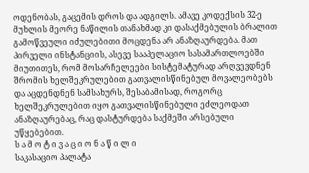ოდენობას, გაცემის დროს და ადგილს. ამავე კოდექსის 32-ე მუხლის მეორე ნაწილის თანახმად კი დასაქმებულის ბრალით გამოწვეული იძულებითი მოცდენა არ ანაზღაურდება. მათ პირველი ინსტანციის, ასევე სააპელაციო სასამართლოებში მიუთითეს, რომ მოსარჩელეები სისტემატურად არღვევდნენ შრომის ხელშეკრულებით გათვალისწინებულ მოვალეობებს და აცდენდნენ სამსახურს, შესაბამისად, როგორც ხელშეკრულებით იყო გათვალისწინებული ეძლეოდათ ანაზღაურებაც, რაც დასტურდება საქმეში არსებული უწყებებით.
ს ა მ ო ტ ი ვ ა ც ი ო ნ ა წ ი ლ ი
საკასაციო პალატა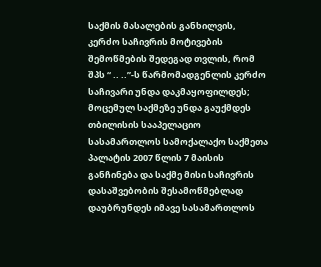საქმის მასალების განხილვის, კერძო საჩივრის მოტივების შემოწმების შედეგად თვლის, რომ შპს “ .. ..”-ს წარმომადგენლის კერძო საჩივარი უნდა დაკმაყოფილდეს; მოცემულ საქმეზე უნდა გაუქმდეს თბილისის სააპელაციო სასამართლოს სამოქალაქო საქმეთა პალატის 2007 წლის 7 მაისის განჩინება და საქმე მისი საჩივრის დასაშვებობის შესამოწმებლად დაუბრუნდეს იმავე სასამართლოს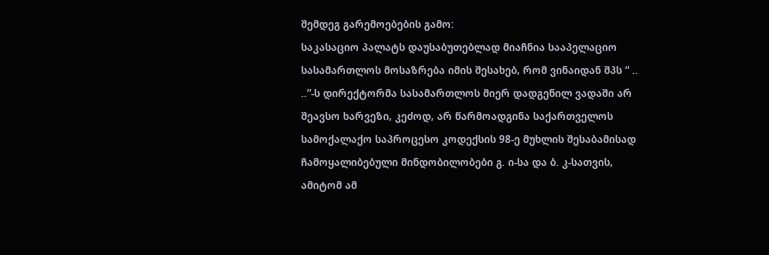შემდეგ გარემოებების გამო:
საკასაციო პალატს დაუსაბუთებლად მიაჩნია სააპელაციო სასამართლოს მოსაზრება იმის შესახებ, რომ ვინაიდან შპს “ .. ..”-ს დირექტორმა სასამართლოს მიერ დადგენილ ვადაში არ შეავსო ხარვეზი, კეძოდ, არ წარმოადგინა საქართველოს სამოქალაქო საპროცესო კოდექსის 98-ე მუხლის შესაბამისად ჩამოყალიბებული მინდობილობები გ. ი-სა და ბ. კ-სათვის, ამიტომ ამ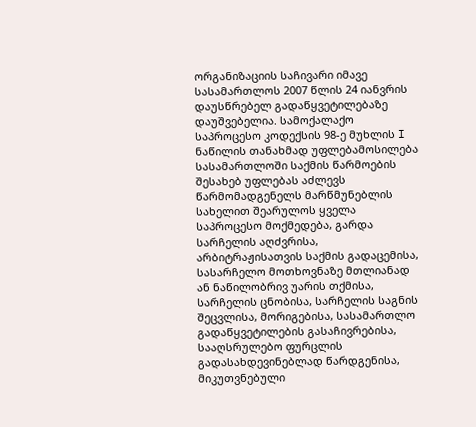ორგანიზაციის საჩივარი იმავე სასამართლოს 2007 წლის 24 იანვრის დაუსწრებელ გადაწყვეტილებაზე დაუშვებელია. სამოქალაქო საპროცესო კოდექსის 98-ე მუხლის I ნაწილის თანახმად უფლებამოსილება სასამართლოში საქმის წარმოების შესახებ უფლებას აძლევს წარმომადგენელს მარწმუნებლის სახელით შეარულოს ყველა საპროცესო მოქმედება, გარდა სარჩელის აღძვრისა, არბიტრაჟისათვის საქმის გადაცემისა, სასარჩელო მოთხოვნაზე მთლიანად ან ნაწილობრივ უარის თქმისა, სარჩელის ცნობისა, სარჩელის საგნის შეცვლისა, მორიგებისა, სასამართლო გადაწყვეტილების გასაჩივრებისა, სააღსრულებო ფურცლის გადასახდევინებლად წარდგენისა, მიკუთვნებული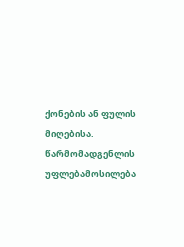ქონების ან ფულის მიღებისა. წარმომადგენლის უფლებამოსილება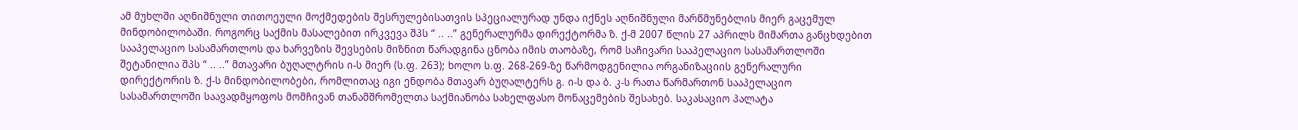ამ მუხლში აღნიშნული თითოეული მოქმედების შესრულებისათვის სპეციალურად უნდა იქნეს აღნიშნული მარწმუნებლის მიერ გაცემულ მინდობილობაში. როგორც საქმის მასალებით ირკვევა შპს “ .. ..” გენერალურმა დირექტორმა ზ. ქ-მ 2007 წლის 27 აპრილს მიმართა განცხდებით სააპელაციო სასამართლოს და ხარვეზის შევსების მიზნით წარადგინა ცნობა იმის თაობაზე, რომ საჩივარი სააპელაციო სასამართლოში შეტანილია შპს “ .. ..” მთავარი ბუღალტრის ი-ს მიერ (ს.ფ. 263); ხოლო ს.ფ. 268-269-ზე წარმოდგენილია ორგანიზაციის გენერალური დირექტორის ზ. ქ-ს მინდობილობები, რომლითაც იგი ენდობა მთავარ ბუღალტერს გ. ი-ს და ბ. კ-ს რათა წარმართონ სააპელაციო სასამართლოში საავადმყოფოს მომჩივან თანამშრომელთა საქმიანობა სახელფასო მონაცემების შესახებ. საკასაციო პალატა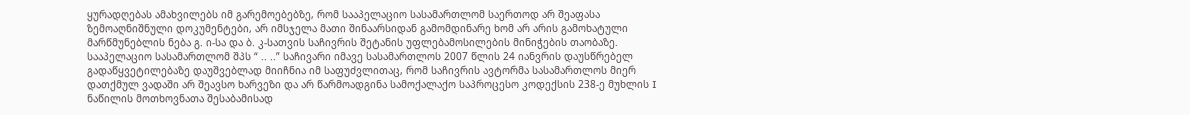ყურადღებას ამახვილებს იმ გარემოებებზე, რომ სააპელაციო სასამართლომ საერთოდ არ შეაფასა ზემოაღნიშნული დოკუმენტები, არ იმსჯელა მათი შინაარსიდან გამომდინარე ხომ არ არის გამოხატული მარწმუნებლის ნება გ. ი-სა და ბ. კ-სათვის საჩივრის შეტანის უფლებამოსილების მინიჭების თაობაზე.
სააპელაციო სასამართლომ შპს “ .. ..” საჩივარი იმავე სასამართლოს 2007 წლის 24 იანვრის დაუსწრებელ გადაწყვეტილებაზე დაუშვებლად მიიჩნია იმ საფუძვლითაც, რომ საჩივრის ავტორმა სასამართლოს მიერ დათქმულ ვადაში არ შეავსო ხარვეზი და არ წარმოადგინა სამოქალაქო საპროცესო კოდექსის 238-ე მუხლის I ნაწილის მოთხოვნათა შესაბამისად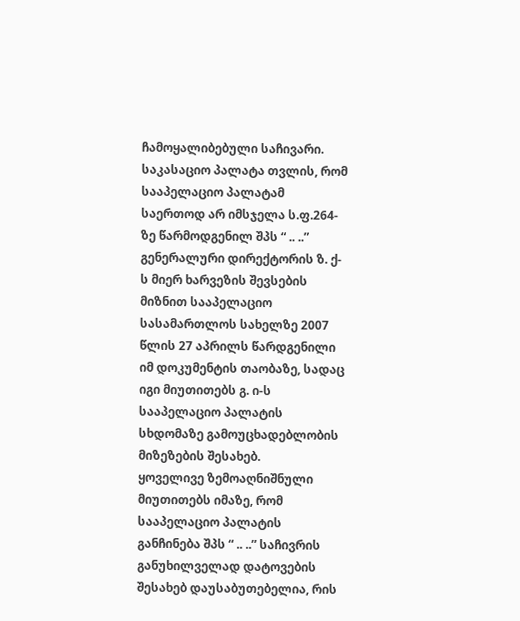ჩამოყალიბებული საჩივარი. საკასაციო პალატა თვლის, რომ სააპელაციო პალატამ საერთოდ არ იმსჯელა ს.ფ.264-ზე წარმოდგენილ შპს “ .. ..” გენერალური დირექტორის ზ. ქ-ს მიერ ხარვეზის შევსების მიზნით სააპელაციო სასამართლოს სახელზე 2007 წლის 27 აპრილს წარდგენილი იმ დოკუმენტის თაობაზე, სადაც იგი მიუთითებს გ. ი-ს სააპელაციო პალატის სხდომაზე გამოუცხადებლობის მიზეზების შესახებ.
ყოველივე ზემოაღნიშნული მიუთითებს იმაზე, რომ სააპელაციო პალატის განჩინება შპს “ .. ..” საჩივრის განუხილველად დატოვების შესახებ დაუსაბუთებელია, რის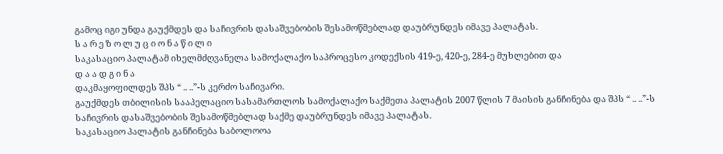გამოც იგი უნდა გაუქმდეს და საჩივრის დასაშვებობის შესამოწმებლად დაუბრუნდეს იმავე პალატას.
ს ა რ ე ზ ო ლ უ ც ი ო ნ ა წ ი ლ ი
საკასაციო პალატამ იხელმძღვანელა სამოქალაქო საპროცესო კოდექსის 419-ე, 420-ე, 284-ე მუხლებით და
დ ა ა დ გ ი ნ ა
დაკმაყოფილდეს შპს “ .. ..”-ს კერძო საჩივარი.
გაუქმდეს თბილისის სააპელაციო სასამართლოს სამოქალაქო საქმეთა პალატის 2007 წლის 7 მაისის განჩინება და შპს “ .. ..”-ს საჩივრის დასაშვებობის შესამოწმებლად საქმე დაუბრუნდეს იმავე პალატას.
საკასაციო პალატის განჩინება საბოლოოა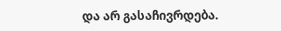და არ გასაჩივრდება.